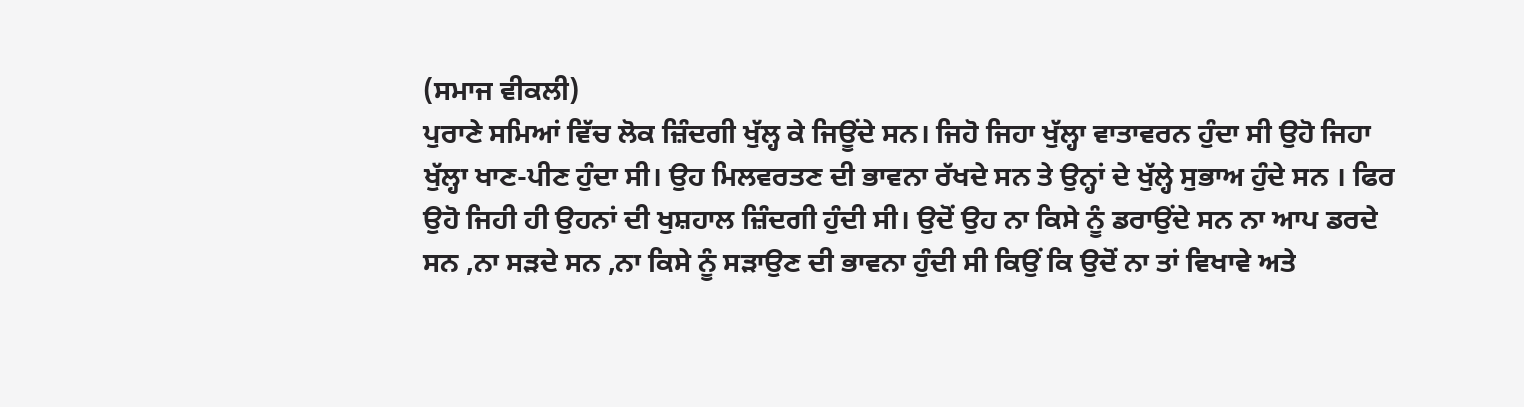(ਸਮਾਜ ਵੀਕਲੀ)
ਪੁਰਾਣੇ ਸਮਿਆਂ ਵਿੱਚ ਲੋਕ ਜ਼ਿੰਦਗੀ ਖੁੱਲ੍ਹ ਕੇ ਜਿਊਂਦੇ ਸਨ। ਜਿਹੋ ਜਿਹਾ ਖੁੱਲ੍ਹਾ ਵਾਤਾਵਰਨ ਹੁੰਦਾ ਸੀ ਉਹੋ ਜਿਹਾ ਖੁੱਲ੍ਹਾ ਖਾਣ-ਪੀਣ ਹੁੰਦਾ ਸੀ। ਉਹ ਮਿਲਵਰਤਣ ਦੀ ਭਾਵਨਾ ਰੱਖਦੇ ਸਨ ਤੇ ਉਨ੍ਹਾਂ ਦੇ ਖੁੱਲ੍ਹੇ ਸੁਭਾਅ ਹੁੰਦੇ ਸਨ । ਫਿਰ ਉਹੋ ਜਿਹੀ ਹੀ ਉਹਨਾਂ ਦੀ ਖੁਸ਼ਹਾਲ ਜ਼ਿੰਦਗੀ ਹੁੰਦੀ ਸੀ। ਉਦੋਂ ਉਹ ਨਾ ਕਿਸੇ ਨੂੰ ਡਰਾਉਂਦੇ ਸਨ ਨਾ ਆਪ ਡਰਦੇ ਸਨ ,ਨਾ ਸੜਦੇ ਸਨ ,ਨਾ ਕਿਸੇ ਨੂੰ ਸੜਾਉਣ ਦੀ ਭਾਵਨਾ ਹੁੰਦੀ ਸੀ ਕਿਉਂ ਕਿ ਉਦੋਂ ਨਾ ਤਾਂ ਵਿਖਾਵੇ ਅਤੇ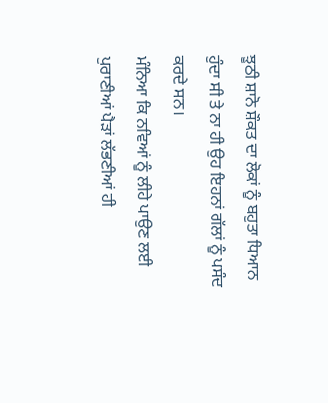ਝੂਠੀ ਸ਼ਾਨੋ ਸ਼ੌਕਤ ਦਾ ਲੋਕਾਂ ਨੂੰ ਬਹੁਤਾ ਧਿਆਨ ਹੁੰਦਾ ਸੀ ਤੇ ਨਾ ਹੀ ਉਹ ਇਹਨਾਂ ਗੱਲਾਂ ਨੂੰ ਪਸੰਦ ਕਰਦੇ ਸਨ।
ਮੰਨਿਆ ਕਿ ਨਵਿਆਂ ਨੂੰ ਲੀਹੇ ਪਾਉਣ ਲਈ ਪੁਰਾਣੀਆਂ ਪੈੜਾਂ ਲੱਭਣੀਆਂ ਹੀ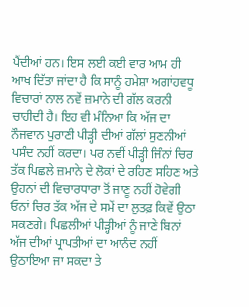ਪੈਂਦੀਆਂ ਹਨ। ਇਸ ਲਈ ਕਈ ਵਾਰ ਆਮ ਹੀ ਆਖ ਦਿੱਤਾ ਜਾਂਦਾ ਹੈ ਕਿ ਸਾਨੂੰ ਹਮੇਸ਼ਾ ਅਗਾਂਹਵਧੂ ਵਿਚਾਰਾਂ ਨਾਲ ਨਵੇਂ ਜ਼ਮਾਨੇ ਦੀ ਗੱਲ ਕਰਨੀ ਚਾਹੀਦੀ ਹੈ। ਇਹ ਵੀ ਮੰਨਿਆ ਕਿ ਅੱਜ ਦਾ ਨੌਜਵਾਨ ਪੁਰਾਣੀ ਪੀੜ੍ਹੀ ਦੀਆਂ ਗੱਲਾਂ ਸੁਣਨੀਆਂ ਪਸੰਦ ਨਹੀਂ ਕਰਦਾ। ਪਰ ਨਵੀਂ ਪੀੜ੍ਹੀ ਜਿੰਨਾਂ ਚਿਰ ਤੱਕ ਪਿਛਲੇ ਜ਼ਮਾਨੇ ਦੇ ਲੋਕਾਂ ਦੇ ਰਹਿਣ ਸਹਿਣ ਅਤੇ ਉਹਨਾਂ ਦੀ ਵਿਚਾਰਧਾਰਾ ਤੋਂ ਜਾਣੂ ਨਹੀਂ ਹੋਵੇਗੀ ਓਨਾਂ ਚਿਰ ਤੱਕ ਅੱਜ ਦੇ ਸਮੇਂ ਦਾ ਲੁਤਫ਼ ਕਿਵੇਂ ਉਠਾ ਸਕਣਗੇ। ਪਿਛਲੀਆਂ ਪੀੜ੍ਹੀਆਂ ਨੂੰ ਜਾਣੇ ਬਿਨਾਂ ਅੱਜ ਦੀਆਂ ਪ੍ਰਾਪਤੀਆਂ ਦਾ ਆਨੰਦ ਨਹੀਂ ਉਠਾਇਆ ਜਾ ਸਕਦਾ ਤੇ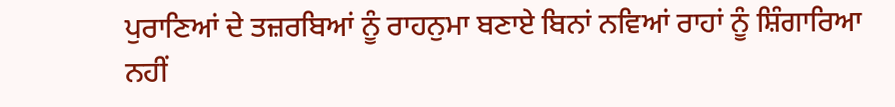ਪੁਰਾਣਿਆਂ ਦੇ ਤਜ਼ਰਬਿਆਂ ਨੂੰ ਰਾਹਨੁਮਾ ਬਣਾਏ ਬਿਨਾਂ ਨਵਿਆਂ ਰਾਹਾਂ ਨੂੰ ਸ਼ਿੰਗਾਰਿਆ ਨਹੀਂ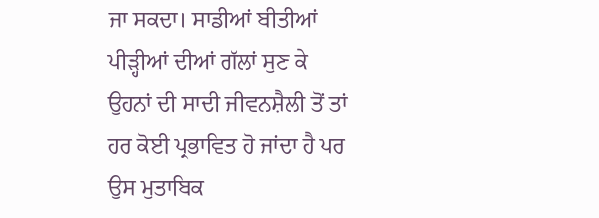ਜਾ ਸਕਦਾ। ਸਾਡੀਆਂ ਬੀਤੀਆਂ ਪੀੜ੍ਹੀਆਂ ਦੀਆਂ ਗੱਲਾਂ ਸੁਣ ਕੇ ਉਹਨਾਂ ਦੀ ਸਾਦੀ ਜੀਵਨਸ਼ੈਲੀ ਤੋਂ ਤਾਂ ਹਰ ਕੋਈ ਪ੍ਰਭਾਵਿਤ ਹੋ ਜਾਂਦਾ ਹੈ ਪਰ ਉਸ ਮੁਤਾਬਿਕ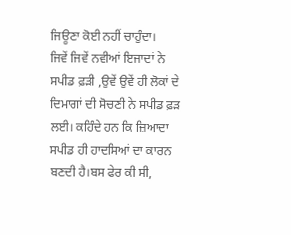ਜਿਊਣਾ ਕੋਈ ਨਹੀਂ ਚਾਹੁੰਦਾ।
ਜਿਵੇਂ ਜਿਵੇਂ ਨਵੀਆਂ ਇਜਾਦਾਂ ਨੇ ਸਪੀਡ ਫ਼ੜੀ ,ਉਵੇਂ ਉਵੇਂ ਹੀ ਲੋਕਾਂ ਦੇ ਦਿਮਾਗਾਂ ਦੀ ਸੋਚਣੀ ਨੇ ਸਪੀਡ ਫ਼ੜ ਲਈ। ਕਹਿੰਦੇ ਹਨ ਕਿ ਜ਼ਿਆਦਾ ਸਪੀਡ ਹੀ ਹਾਦਸਿਆਂ ਦਾ ਕਾਰਨ ਬਣਦੀ ਹੈ।ਬਸ ਫੇਰ ਕੀ ਸੀ,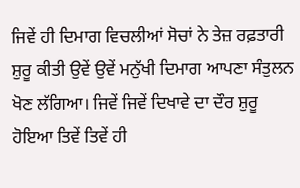ਜਿਵੇਂ ਹੀ ਦਿਮਾਗ ਵਿਚਲੀਆਂ ਸੋਚਾਂ ਨੇ ਤੇਜ਼ ਰਫ਼ਤਾਰੀ ਸ਼ੁਰੂ ਕੀਤੀ ਉਵੇਂ ਉਵੇਂ ਮਨੁੱਖੀ ਦਿਮਾਗ ਆਪਣਾ ਸੰਤੁਲਨ ਖੋਣ ਲੱਗਿਆ। ਜਿਵੇਂ ਜਿਵੇਂ ਦਿਖਾਵੇ ਦਾ ਦੌਰ ਸ਼ੁਰੂ ਹੋਇਆ ਤਿਵੇਂ ਤਿਵੇਂ ਹੀ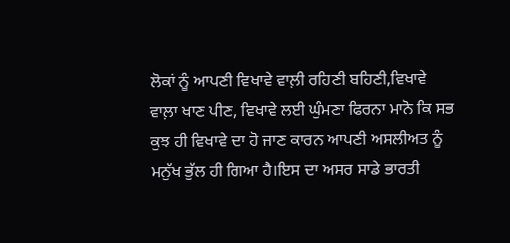ਲੋਕਾਂ ਨੂੰ ਆਪਣੀ ਵਿਖਾਵੇ ਵਾਲ਼ੀ ਰਹਿਣੀ ਬਹਿਣੀ,ਵਿਖਾਵੇ ਵਾਲ਼ਾ ਖਾਣ ਪੀਣ, ਵਿਖਾਵੇ ਲਈ ਘੁੰਮਣਾ ਫਿਰਨਾ ਮਾਨੋ ਕਿ ਸਭ ਕੁਝ ਹੀ ਵਿਖਾਵੇ ਦਾ ਹੋ ਜਾਣ ਕਾਰਨ ਆਪਣੀ ਅਸਲੀਅਤ ਨੂੰ ਮਨੁੱਖ ਭੁੱਲ ਹੀ ਗਿਆ ਹੈ।ਇਸ ਦਾ ਅਸਰ ਸਾਡੇ ਭਾਰਤੀ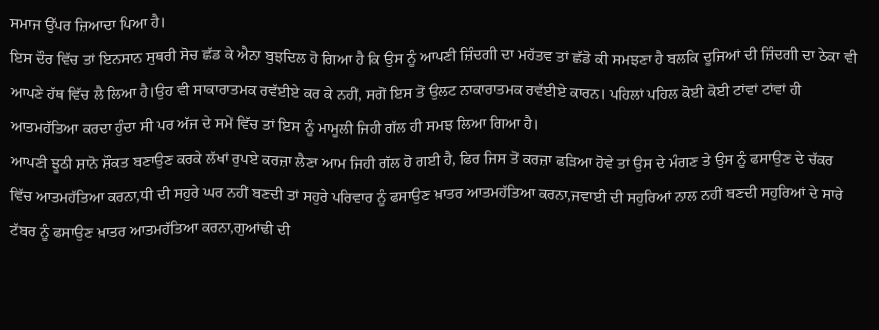ਸਮਾਜ ਉੱਪਰ ਜ਼ਿਆਦਾ ਪਿਆ ਹੈ।
ਇਸ ਦੌਰ ਵਿੱਚ ਤਾਂ ਇਨਸਾਨ ਸੁਥਰੀ ਸੋਚ ਛੱਡ ਕੇ ਐਨਾ ਬੁਝਦਿਲ ਹੋ ਗਿਆ ਹੈ ਕਿ ਉਸ ਨੂੰ ਆਪਣੀ ਜ਼ਿੰਦਗੀ ਦਾ ਮਹੱਤਵ ਤਾਂ ਛੱਡੋ ਕੀ ਸਮਝਣਾ ਹੈ ਬਲਕਿ ਦੂਜਿਆਂ ਦੀ ਜ਼ਿੰਦਗੀ ਦਾ ਠੇਕਾ ਵੀ ਆਪਣੇ ਹੱਥ ਵਿੱਚ ਲੈ ਲਿਆ ਹੈ।ਉਹ ਵੀ ਸਾਕਾਰਾਤਮਕ ਰਵੱਈਏ ਕਰ ਕੇ ਨਹੀਂ, ਸਗੋਂ ਇਸ ਤੋਂ ਉਲਟ ਨਾਕਾਰਾਤਮਕ ਰਵੱਈਏ ਕਾਰਨ। ਪਹਿਲਾਂ ਪਹਿਲ ਕੋਈ ਕੋਈ ਟਾਂਵਾਂ ਟਾਂਵਾਂ ਹੀ ਆਤਮਹੱਤਿਆ ਕਰਦਾ ਹੁੰਦਾ ਸੀ ਪਰ ਅੱਜ ਦੇ ਸਮੇਂ ਵਿੱਚ ਤਾਂ ਇਸ ਨੂੰ ਮਾਮੂਲੀ ਜਿਹੀ ਗੱਲ ਹੀ ਸਮਝ ਲਿਆ ਗਿਆ ਹੈ।
ਆਪਣੀ ਝੂਠੀ ਸ਼ਾਨੋ ਸ਼ੌਕਤ ਬਣਾਉਣ ਕਰਕੇ ਲੱਖਾਂ ਰੁਪਏ ਕਰਜ਼ਾ ਲੈਣਾ ਆਮ ਜਿਹੀ ਗੱਲ ਹੋ ਗਈ ਹੈ, ਫਿਰ ਜਿਸ ਤੋਂ ਕਰਜ਼ਾ ਫੜਿਆ ਹੋਵੇ ਤਾਂ ਉਸ ਦੇ ਮੰਗਣ ਤੇ ਉਸ ਨੂੰ ਫਸਾਉਣ ਦੇ ਚੱਕਰ ਵਿੱਚ ਆਤਮਹੱਤਿਆ ਕਰਨਾ,ਧੀ ਦੀ ਸਹੁਰੇ ਘਰ ਨਹੀਂ ਬਣਦੀ ਤਾਂ ਸਹੁਰੇ ਪਰਿਵਾਰ ਨੂੰ ਫਸਾਉਣ ਖ਼ਾਤਰ ਆਤਮਹੱਤਿਆ ਕਰਨਾ,ਜਵਾਈ ਦੀ ਸਹੁਰਿਆਂ ਨਾਲ ਨਹੀਂ ਬਣਦੀ ਸਹੁਰਿਆਂ ਦੇ ਸਾਰੇ ਟੱਬਰ ਨੂੰ ਫਸਾਉਣ ਖ਼ਾਤਰ ਆਤਮਹੱਤਿਆ ਕਰਨਾ,ਗੁਆਂਢੀ ਦੀ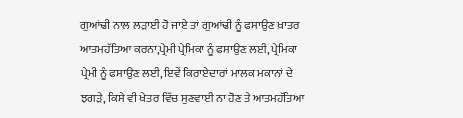ਗੁਆਂਢੀ ਨਾਲ ਲੜਾਈ ਹੋ ਜਾਏ ਤਾਂ ਗੁਆਂਢੀ ਨੂੰ ਫਸਾਉਣ ਖ਼ਾਤਰ ਆਤਮਹੱਤਿਆ ਕਰਨਾ,ਪ੍ਰੇਮੀ ਪ੍ਰੇਮਿਕਾ ਨੂੰ ਫਸਾਉਣ ਲਈ, ਪ੍ਰੇਮਿਕਾ ਪ੍ਰੇਮੀ ਨੂੰ ਫਸਾਉਣ ਲਈ, ਇਵੇਂ ਕਿਰਾਏਦਾਰਾਂ ਮਾਲਕ ਮਕਾਨਾਂ ਦੇ ਝਗੜੇ, ਕਿਸੇ ਵੀ ਖੇਤਰ ਵਿੱਚ ਸੁਣਵਾਈ ਨਾ ਹੋਣ ਤੇ ਆਤਮਹੱਤਿਆ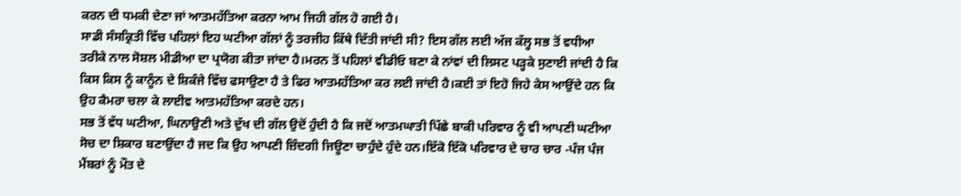ਕਰਨ ਦੀ ਧਮਕੀ ਦੇਣਾ ਜਾਂ ਆਤਮਹੱਤਿਆ ਕਰਨਾ ਆਮ ਜਿਹੀ ਗੱਲ ਹੋ ਗਈ ਹੈ।
ਸਾਡੀ ਸੰਸਕ੍ਰਿਤੀ ਵਿੱਚ ਪਹਿਲਾਂ ਇਹ ਘਟੀਆ ਗੱਲਾਂ ਨੂੰ ਤਰਜੀਹ ਕਿੱਥੇ ਦਿੱਤੀ ਜਾਂਦੀ ਸੀ? ਇਸ ਗੱਲ ਲਈ ਅੱਜ ਕੱਲ੍ਹ ਸਭ ਤੋਂ ਵਧੀਆ ਤਰੀਕੇ ਨਾਲ ਸੋਸ਼ਲ ਮੀਡੀਆ ਦਾ ਪ੍ਰਯੋਗ ਕੀਤਾ ਜਾਂਦਾ ਹੈ।ਮਰਨ ਤੋਂ ਪਹਿਲਾਂ ਵੀਡੀਓ ਬਣਾ ਕੇ ਨਾਂਵਾਂ ਦੀ ਲਿਸਟ ਪੜ੍ਹਕੇ ਸੁਣਾਈ ਜਾਂਦੀ ਹੈ ਕਿ ਕਿਸ ਕਿਸ ਨੂੰ ਕਾਨੂੰਨ ਦੇ ਸ਼ਿਕੰਜੇ ਵਿੱਚ ਫਸਾਉਣਾ ਹੈ ਤੇ ਫਿਰ ਆਤਮਹੱਤਿਆ ਕਰ ਲਈ ਜਾਂਦੀ ਹੈ।ਕਈ ਤਾਂ ਇਹੋ ਜਿਹੇ ਕੇਸ ਆਉਂਦੇ ਹਨ ਕਿ ਉਹ ਕੈਮਰਾ ਚਲਾ ਕੇ ਲਾਈਵ ਆਤਮਹੱਤਿਆ ਕਰਦੇ ਹਨ।
ਸਭ ਤੋਂ ਵੱਧ ਘਟੀਆ, ਘਿਨਾਉਣੀ ਅਤੇ ਦੁੱਖ ਦੀ ਗੱਲ ਉਦੋਂ ਹੁੰਦੀ ਹੈ ਕਿ ਜਦੋਂ ਆਤਮਘਾਤੀ ਪਿੱਛੇ ਬਾਕੀ ਪਰਿਵਾਰ ਨੂੰ ਵੀ ਆਪਣੀ ਘਟੀਆ ਸੋਚ ਦਾ ਸ਼ਿਕਾਰ ਬਣਾਉਂਦਾ ਹੈ ਜਦ ਕਿ ਉਹ ਆਪਣੀ ਜ਼ਿੰਦਗੀ ਜਿਊਣਾ ਚਾਹੁੰਦੇ ਹੁੰਦੇ ਹਨ।ਇੱਕੋ ਇੱਕੋ ਪਰਿਵਾਰ ਦੇ ਚਾਰ ਚਾਰ -ਪੰਜ ਪੰਜ ਮੈਂਬਰਾਂ ਨੂੰ ਮੌਤ ਦੇ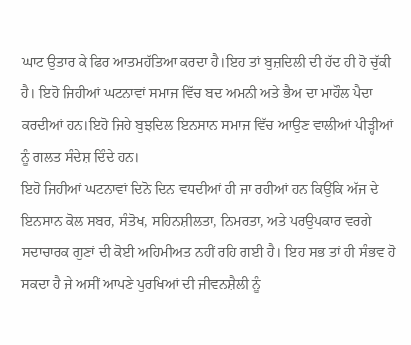ਘਾਟ ਉਤਾਰ ਕੇ ਫਿਰ ਆਤਮਹੱਤਿਆ ਕਰਦਾ ਹੈ।ਇਹ ਤਾਂ ਬੁਜ਼ਦਿਲੀ ਦੀ ਹੱਦ ਹੀ ਹੋ ਚੁੱਕੀ ਹੈ। ਇਹੋ ਜਿਹੀਆਂ ਘਟਨਾਵਾਂ ਸਮਾਜ ਵਿੱਚ ਬਦ ਅਮਨੀ ਅਤੇ ਭੈਅ ਦਾ ਮਾਹੌਲ ਪੈਦਾ ਕਰਦੀਆਂ ਹਨ।ਇਹੋ ਜਿਹੇ ਬੁਝਦਿਲ ਇਨਸਾਨ ਸਮਾਜ ਵਿੱਚ ਆਉਣ ਵਾਲੀਆਂ ਪੀੜ੍ਹੀਆਂ ਨੂੰ ਗਲਤ ਸੰਦੇਸ਼ ਦਿੰਦੇ ਹਨ।
ਇਹੋ ਜਿਹੀਆਂ ਘਟਨਾਵਾਂ ਦਿਨੋ ਦਿਨ ਵਧਦੀਆਂ ਹੀ ਜਾ ਰਹੀਆਂ ਹਨ ਕਿਉਂਕਿ ਅੱਜ ਦੇ ਇਨਸਾਨ ਕੋਲ ਸਬਰ, ਸੰਤੋਖ, ਸਹਿਨਸ਼ੀਲਤਾ, ਨਿਮਰਤਾ, ਅਤੇ ਪਰਉਪਕਾਰ ਵਰਗੇ ਸਦਾਚਾਰਕ ਗੁਣਾਂ ਦੀ ਕੋਈ ਅਹਿਮੀਅਤ ਨਹੀਂ ਰਹਿ ਗਈ ਹੈ। ਇਹ ਸਭ ਤਾਂ ਹੀ ਸੰਭਵ ਹੋ ਸਕਦਾ ਹੈ ਜੇ ਅਸੀਂ ਆਪਣੇ ਪੁਰਖਿਆਂ ਦੀ ਜੀਵਨਸ਼ੈਲੀ ਨੂੰ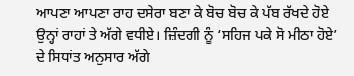ਆਪਣਾ ਆਪਣਾ ਰਾਹ ਦਸੇਰਾ ਬਣਾ ਕੇ ਬੋਚ ਬੋਚ ਕੇ ਪੱਬ ਰੱਖਦੇ ਹੋਏ ਉਨ੍ਹਾਂ ਰਾਹਾਂ ਤੇ ਅੱਗੇ ਵਧੀਏ। ਜ਼ਿੰਦਗੀ ਨੂੰ ‘ਸਹਿਜ ਪਕੇ ਸੋ ਮੀਠਾ ਹੋਏ’ ਦੇ ਸਿਧਾਂਤ ਅਨੁਸਾਰ ਅੱਗੇ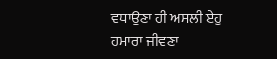ਵਧਾਉਣਾ ਹੀ ਅਸਲੀ ਏਹੁ ਹਮਾਰਾ ਜੀਵਣਾ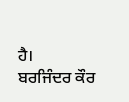ਹੈ।
ਬਰਜਿੰਦਰ ਕੌਰ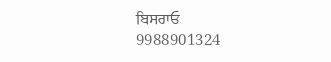ਬਿਸਰਾਓ
9988901324